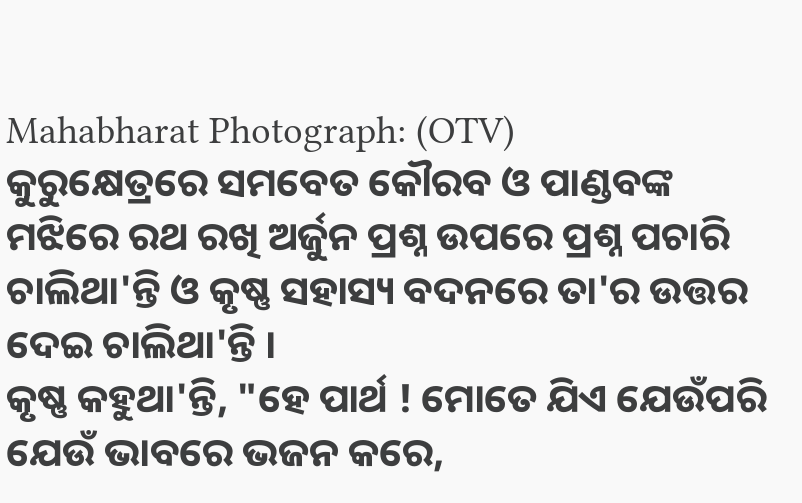Mahabharat Photograph: (OTV)
କୁରୁକ୍ଷେତ୍ରରେ ସମବେତ କୌରବ ଓ ପାଣ୍ଡବଙ୍କ ମଝିରେ ରଥ ରଖି ଅର୍ଜୁନ ପ୍ରଶ୍ନ ଉପରେ ପ୍ରଶ୍ନ ପଚାରି ଚାଲିଥା'ନ୍ତି ଓ କୃଷ୍ଣ ସହାସ୍ୟ ବଦନରେ ତା'ର ଉତ୍ତର ଦେଇ ଚାଲିଥା'ନ୍ତି ।
କୃଷ୍ଣ କହୁଥା'ନ୍ତି, "ହେ ପାର୍ଥ ! ମୋତେ ଯିଏ ଯେଉଁପରି ଯେଉଁ ଭାବରେ ଭଜନ କରେ,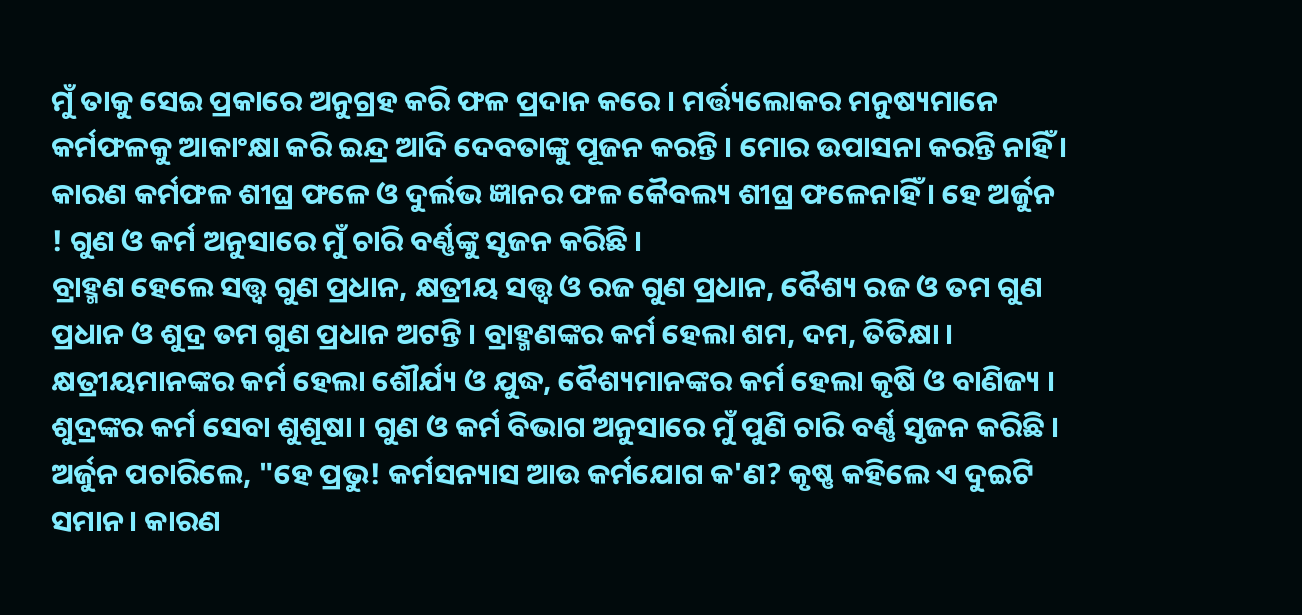ମୁଁ ତାକୁ ସେଇ ପ୍ରକାରେ ଅନୁଗ୍ରହ କରି ଫଳ ପ୍ରଦାନ କରେ । ମର୍ତ୍ତ୍ୟଲୋକର ମନୁଷ୍ୟମାନେ କର୍ମଫଳକୁ ଆକାଂକ୍ଷା କରି ଇନ୍ଦ୍ର ଆଦି ଦେବତାଙ୍କୁ ପୂଜନ କରନ୍ତି । ମୋର ଉପାସନା କରନ୍ତି ନାହିଁ । କାରଣ କର୍ମଫଳ ଶୀଘ୍ର ଫଳେ ଓ ଦୁର୍ଲଭ ଜ୍ଞାନର ଫଳ କୈବଲ୍ୟ ଶୀଘ୍ର ଫଳେନାହିଁ । ହେ ଅର୍ଜୁନ ! ଗୁଣ ଓ କର୍ମ ଅନୁସାରେ ମୁଁ ଚାରି ବର୍ଣ୍ଣଙ୍କୁ ସୃଜନ କରିଛି ।
ବ୍ରାହ୍ମଣ ହେଲେ ସତ୍ତ୍ୱ ଗୁଣ ପ୍ରଧାନ, କ୍ଷତ୍ରୀୟ ସତ୍ତ୍ୱ ଓ ରଜ ଗୁଣ ପ୍ରଧାନ, ବୈଶ୍ୟ ରଜ ଓ ତମ ଗୁଣ ପ୍ରଧାନ ଓ ଶୁଦ୍ର ତମ ଗୁଣ ପ୍ରଧାନ ଅଟନ୍ତି । ବ୍ରାହ୍ମଣଙ୍କର କର୍ମ ହେଲା ଶମ, ଦମ, ତିତିକ୍ଷା । କ୍ଷତ୍ରୀୟମାନଙ୍କର କର୍ମ ହେଲା ଶୌର୍ଯ୍ୟ ଓ ଯୁଦ୍ଧ, ବୈଶ୍ୟମାନଙ୍କର କର୍ମ ହେଲା କୃଷି ଓ ବାଣିଜ୍ୟ । ଶୁଦ୍ରଙ୍କର କର୍ମ ସେବା ଶୁଶୂଷା । ଗୁଣ ଓ କର୍ମ ବିଭାଗ ଅନୁସାରେ ମୁଁ ପୁଣି ଚାରି ବର୍ଣ୍ଣ ସୃଜନ କରିଛି ।
ଅର୍ଜୁନ ପଚାରିଲେ, "ହେ ପ୍ରଭୁ! କର୍ମସନ୍ୟାସ ଆଉ କର୍ମଯୋଗ କ'ଣ? କୃଷ୍ଣ କହିଲେ ଏ ଦୁଇଟି ସମାନ। କାରଣ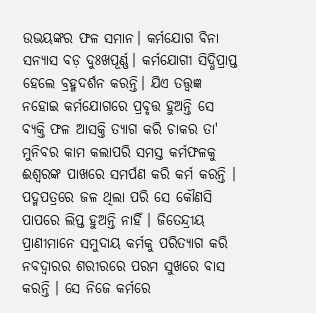ଉଭୟଙ୍କର ଫଳ ସମାନ। କର୍ମଯୋଗ ବିନା ସନ୍ୟାସ ବଡ଼ ଦୁଃଖପୂର୍ଣ୍ଣ। କର୍ମଯୋଗୀ ସିଦ୍ଧିପ୍ରାପ୍ତ ହେଲେ ବ୍ରହ୍ମଦର୍ଶନ କରନ୍ତି। ଯିଏ ତତ୍ତ୍ୱଜ୍ଞ ନହୋଇ କର୍ମଯୋଗରେ ପ୍ରବୃତ୍ତ ହୁଅନ୍ତି ସେ ବ୍ୟକ୍ତି ଫଳ ଆସକ୍ତି ତ୍ୟାଗ କରି ଚାକର ତା' ମୁନିବର କାମ କଲାପରି ସମସ୍ତ କର୍ମଫଳକୁ ଈଶ୍ୱରଙ୍କ ପାଖରେ ସମର୍ପଣ କରି କର୍ମ କରନ୍ତି । ପଦ୍ମପତ୍ରରେ ଜଳ ଥିଲା ପରି ସେ କୌଣସି ପାପରେ ଲିପ୍ତ ହୁଅନ୍ତି ନାହିଁ । ଜିତେନ୍ଦ୍ରୀୟ ପ୍ରାଣୀମାନେ ସମୁଦାୟ କର୍ମକୁ ପରିତ୍ୟାଗ କରି ନବଦ୍ୱାରର ଶରୀରରେ ପରମ ସୁଖରେ ବାସ କରନ୍ତି । ସେ ନିଜେ କର୍ମରେ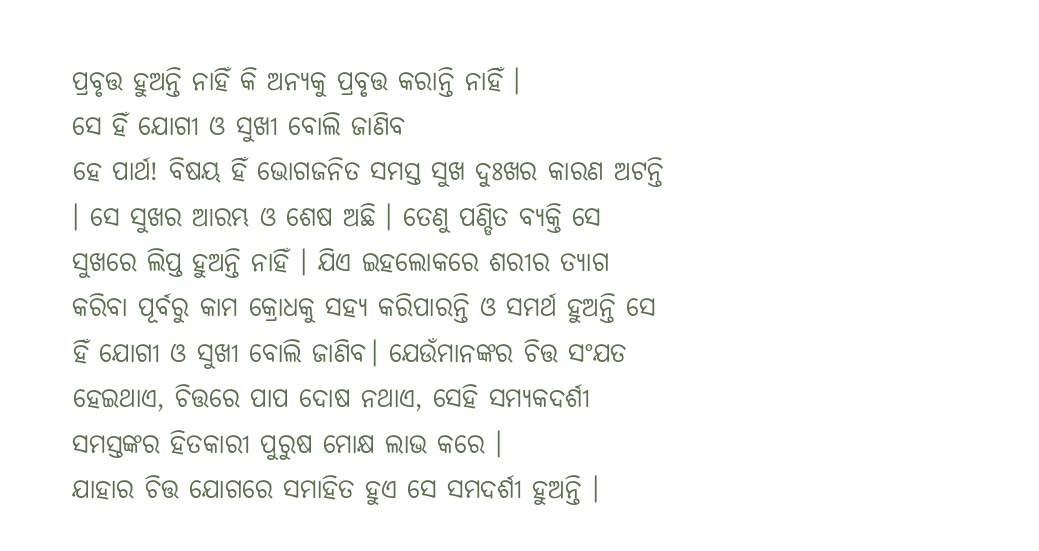ପ୍ରବୃତ୍ତ ହୁଅନ୍ତି ନାହିଁ କି ଅନ୍ୟକୁ ପ୍ରବୃତ୍ତ କରାନ୍ତି ନାହିଁ ।
ସେ ହିଁ ଯୋଗୀ ଓ ସୁଖୀ ବୋଲି ଜାଣିବ
ହେ ପାର୍ଥ! ବିଷୟ ହିଁ ଭୋଗଜନିତ ସମସ୍ତ ସୁଖ ଦୁଃଖର କାରଣ ଅଟନ୍ତି । ସେ ସୁଖର ଆରମ୍ଭ ଓ ଶେଷ ଅଛି । ତେଣୁ ପଣ୍ଡିତ ବ୍ୟକ୍ତି ସେ ସୁଖରେ ଲିପ୍ତ ହୁଅନ୍ତି ନାହିଁ । ଯିଏ ଇହଲୋକରେ ଶରୀର ତ୍ୟାଗ କରିବା ପୂର୍ବରୁ କାମ କ୍ରୋଧକୁ ସହ୍ୟ କରିପାରନ୍ତି ଓ ସମର୍ଥ ହୁଅନ୍ତି ସେ ହିଁ ଯୋଗୀ ଓ ସୁଖୀ ବୋଲି ଜାଣିବ। ଯେଉଁମାନଙ୍କର ଚିତ୍ତ ସଂଯତ ହେଇଥାଏ, ଚିତ୍ତରେ ପାପ ଦୋଷ ନଥାଏ, ସେହି ସମ୍ୟକଦର୍ଶୀ ସମସ୍ତଙ୍କର ହିତକାରୀ ପୁରୁଷ ମୋକ୍ଷ ଲାଭ କରେ ।
ଯାହାର ଚିତ୍ତ ଯୋଗରେ ସମାହିତ ହୁଏ ସେ ସମଦର୍ଶୀ ହୁଅନ୍ତି ।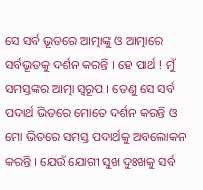ସେ ସର୍ବ ଭୂତରେ ଆତ୍ମାଙ୍କୁ ଓ ଆତ୍ମାରେ ସର୍ବଭୂତକୁ ଦର୍ଶନ କରନ୍ତି । ହେ ପାର୍ଥ ! ମୁଁ ସମସ୍ତଙ୍କର ଆତ୍ମା ସ୍ୱରୂପ । ତେଣୁ ସେ ସର୍ବ ପଦାର୍ଥ ଭିତରେ ମୋତେ ଦର୍ଶନ କରନ୍ତି ଓ ମୋ ଭିତରେ ସମସ୍ତ ପଦାର୍ଥକୁ ଅବଲୋକନ କରନ୍ତି । ଯେଉଁ ଯୋଗୀ ସୁଖ ଦୁଃଖକୁ ସର୍ବ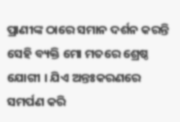ପ୍ରାଣୀଙ୍କ ଠାରେ ସମାନ ଦର୍ଶନ କରନ୍ତି ସେହି ବ୍ୟକ୍ତି ମୋ ମତରେ ଶ୍ରେଷ୍ଠ ଯୋଗୀ । ଯିଏ ଅନ୍ତଃକରଣରେ ସମର୍ପଣ କରି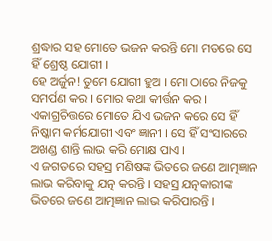ଶ୍ରଦ୍ଧାର ସହ ମୋତେ ଭଜନ କରନ୍ତି ମୋ ମତରେ ସେ ହିଁ ଶ୍ରେଷ୍ଠ ଯୋଗୀ ।
ହେ ଅର୍ଜୁନ! ତୁମେ ଯୋଗୀ ହୁଅ । ମୋ ଠାରେ ନିଜକୁ ସମର୍ପଣ କର । ମୋର କଥା କୀର୍ତ୍ତନ କର । ଏକାଗ୍ରଚିତ୍ତରେ ମୋତେ ଯିଏ ଭଜନ କରେ ସେ ହିଁ ନିଷ୍କାମ କର୍ମଯୋଗୀ ଏବଂ ଜ୍ଞାନୀ । ସେ ହିଁ ସଂସାରରେ ଅଖଣ୍ଡ ଶାନ୍ତି ଲାଭ କରି ମୋକ୍ଷ ପାଏ ।
ଏ ଜଗତରେ ସହସ୍ର ମଣିଷଙ୍କ ଭିତରେ ଜଣେ ଆତ୍ମଜ୍ଞାନ ଲାଭ କରିବାକୁ ଯତ୍ନ କରନ୍ତି । ସହସ୍ର ଯତ୍ନକାରୀଙ୍କ ଭିତରେ ଜଣେ ଆତ୍ମଜ୍ଞାନ ଲାଭ କରିପାରନ୍ତି ।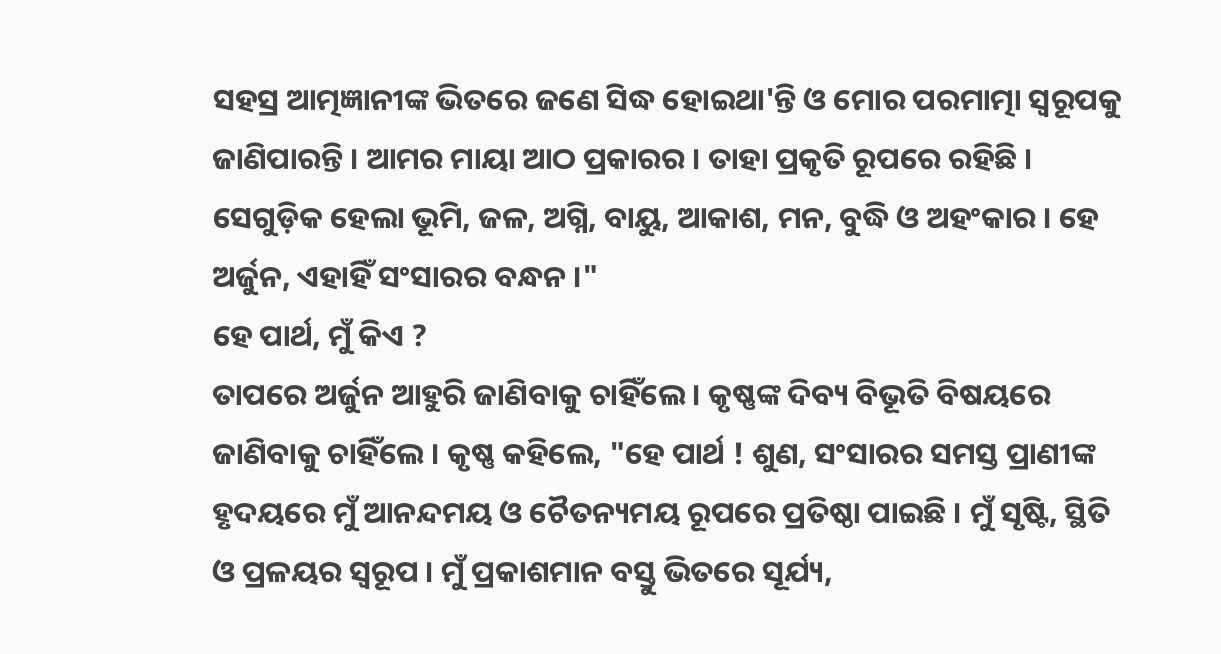ସହସ୍ର ଆତ୍ମଜ୍ଞାନୀଙ୍କ ଭିତରେ ଜଣେ ସିଦ୍ଧ ହୋଇଥା'ନ୍ତି ଓ ମୋର ପରମାତ୍ମା ସ୍ୱରୂପକୁ ଜାଣିପାରନ୍ତି । ଆମର ମାୟା ଆଠ ପ୍ରକାରର । ତାହା ପ୍ରକୃତି ରୂପରେ ରହିଛି । ସେଗୁଡ଼ିକ ହେଲା ଭୂମି, ଜଳ, ଅଗ୍ନି, ବାୟୁ, ଆକାଶ, ମନ, ବୁଦ୍ଧି ଓ ଅହଂକାର । ହେ ଅର୍ଜୁନ, ଏହାହିଁ ସଂସାରର ବନ୍ଧନ ।"
ହେ ପାର୍ଥ, ମୁଁ କିଏ ?
ତାପରେ ଅର୍ଜୁନ ଆହୁରି ଜାଣିବାକୁ ଚାହିଁଲେ । କୃଷ୍ଣଙ୍କ ଦିବ୍ୟ ବିଭୂତି ବିଷୟରେ ଜାଣିବାକୁ ଚାହିଁଲେ । କୃଷ୍ଣ କହିଲେ, "ହେ ପାର୍ଥ ! ଶୁଣ, ସଂସାରର ସମସ୍ତ ପ୍ରାଣୀଙ୍କ ହୃଦୟରେ ମୁଁ ଆନନ୍ଦମୟ ଓ ଚୈତନ୍ୟମୟ ରୂପରେ ପ୍ରତିଷ୍ଠା ପାଇଛି । ମୁଁ ସୃଷ୍ଟି, ସ୍ଥିତି ଓ ପ୍ରଳୟର ସ୍ୱରୂପ । ମୁଁ ପ୍ରକାଶମାନ ବସ୍ତୁ ଭିତରେ ସୂର୍ଯ୍ୟ,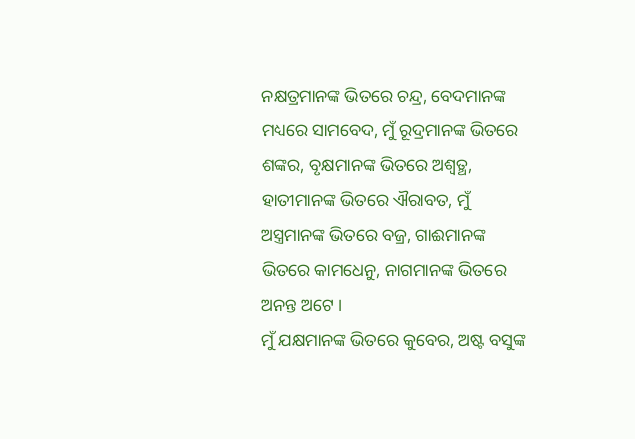ନକ୍ଷତ୍ରମାନଙ୍କ ଭିତରେ ଚନ୍ଦ୍ର, ବେଦମାନଙ୍କ ମଧ୍ୟରେ ସାମବେଦ, ମୁଁ ରୂଦ୍ରମାନଙ୍କ ଭିତରେ ଶଙ୍କର, ବୃକ୍ଷମାନଙ୍କ ଭିତରେ ଅଶ୍ୱତ୍ଥ, ହାତୀମାନଙ୍କ ଭିତରେ ଐରାବତ, ମୁଁ ଅସ୍ତ୍ରମାନଙ୍କ ଭିତରେ ବଜ୍ର, ଗାଈମାନଙ୍କ ଭିତରେ କାମଧେନୁ, ନାଗମାନଙ୍କ ଭିତରେ ଅନନ୍ତ ଅଟେ ।
ମୁଁ ଯକ୍ଷମାନଙ୍କ ଭିତରେ କୁବେର, ଅଷ୍ଟ ବସୁଙ୍କ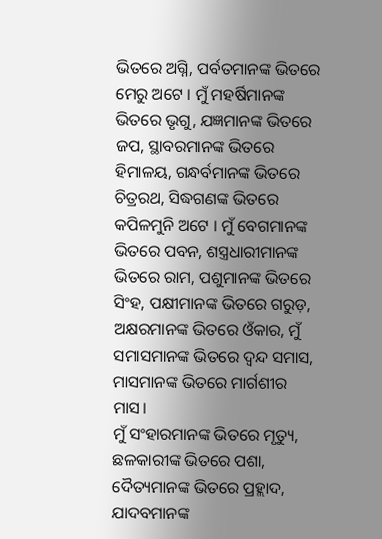ଭିତରେ ଅଗ୍ନି, ପର୍ବତମାନଙ୍କ ଭିତରେ ମେରୁ ଅଟେ । ମୁଁ ମହର୍ଷିମାନଙ୍କ ଭିତରେ ଭୃଗୁ, ଯଜ୍ଞମାନଙ୍କ ଭିତରେ ଜପ, ସ୍ଥାବରମାନଙ୍କ ଭିତରେ ହିମାଳୟ, ଗନ୍ଧର୍ବମାନଙ୍କ ଭିତରେ ଚିତ୍ରରଥ, ସିଦ୍ଧଗଣଙ୍କ ଭିତରେ କପିଳମୁନି ଅଟେ । ମୁଁ ବେଗମାନଙ୍କ ଭିତରେ ପବନ, ଶସ୍ତ୍ରଧାରୀମାନଙ୍କ ଭିତରେ ରାମ, ପଶୁମାନଙ୍କ ଭିତରେ ସିଂହ, ପକ୍ଷୀମାନଙ୍କ ଭିତରେ ଗରୁଡ଼, ଅକ୍ଷରମାନଙ୍କ ଭିତରେ ଓଁକାର, ମୁଁ ସମାସମାନଙ୍କ ଭିତରେ ଦ୍ୱନ୍ଦ ସମାସ, ମାସମାନଙ୍କ ଭିତରେ ମାର୍ଗଶୀର ମାସ।
ମୁଁ ସଂହାରମାନଙ୍କ ଭିତରେ ମୃତ୍ୟୁ, ଛଳକାରୀଙ୍କ ଭିତରେ ପଶା, ଦୈତ୍ୟମାନଙ୍କ ଭିତରେ ପ୍ରହ୍ଲାଦ, ଯାଦବମାନଙ୍କ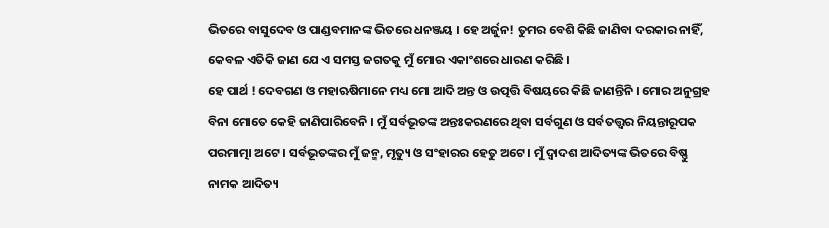ଭିତରେ ବାସୁଦେବ ଓ ପାଣ୍ଡବମାନଙ୍କ ଭିତରେ ଧନଞ୍ଜୟ । ହେ ଅର୍ଜୁନ! ତୁମର ବେଶି କିଛି ଜାଣିବା ଦରକାର ନାହିଁ, କେବଳ ଏତିକି ଜାଣ ଯେ ଏ ସମସ୍ତ ଜଗତକୁ ମୁଁ ମୋର ଏକାଂଶରେ ଧାରଣ କରିଛି ।
ହେ ପାର୍ଥ ! ଦେବଗଣ ଓ ମହାଋଷିମାନେ ମଧ୍ୟ ମୋ ଆଦି ଅନ୍ତ ଓ ଉତ୍ପତ୍ତି ବିଷୟରେ କିଛି ଜାଣନ୍ତିନି । ମୋର ଅନୁଗ୍ରହ ବିନା ମୋତେ କେହି ଜାଣିପାରିବେନି । ମୁଁ ସର୍ବଭୂତଙ୍କ ଅନ୍ତଃକରଣରେ ଥିବା ସର୍ବଗୁଣ ଓ ସର୍ବତତ୍ତ୍ୱର ନିୟନ୍ତାରୂପକ ପରମାତ୍ମା ଅଟେ । ସର୍ବଭୂତଙ୍କର ମୁଁ ଜନ୍ମ, ମୃତ୍ୟୁ ଓ ସଂହାରର ହେତୁ ଅଟେ । ମୁଁ ଦ୍ୱାଦଶ ଆଦିତ୍ୟଙ୍କ ଭିତରେ ବିଷ୍ଣୁ ନାମକ ଆଦିତ୍ୟ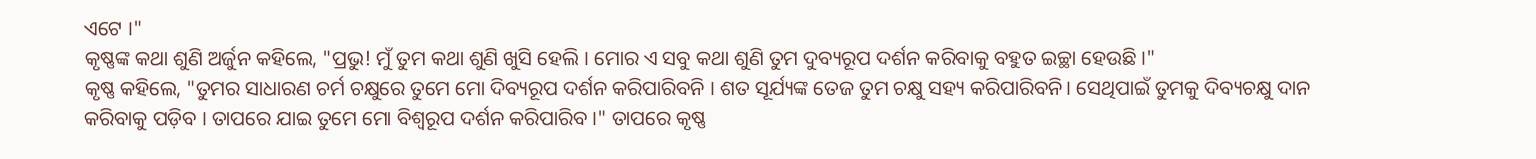ଏଟେ ।"
କୃଷ୍ଣଙ୍କ କଥା ଶୁଣି ଅର୍ଜୁନ କହିଲେ, "ପ୍ରଭୁ! ମୁଁ ତୁମ କଥା ଶୁଣି ଖୁସି ହେଲି । ମୋର ଏ ସବୁ କଥା ଶୁଣି ତୁମ ଦୁବ୍ୟରୂପ ଦର୍ଶନ କରିବାକୁ ବହୁତ ଇଚ୍ଛା ହେଉଛି ।"
କୃଷ୍ଣ କହିଲେ, "ତୁମର ସାଧାରଣ ଚର୍ମ ଚକ୍ଷୁରେ ତୁମେ ମୋ ଦିବ୍ୟରୂପ ଦର୍ଶନ କରିପାରିବନି । ଶତ ସୂର୍ଯ୍ୟଙ୍କ ତେଜ ତୁମ ଚକ୍ଷୁ ସହ୍ୟ କରିପାରିବନି। ସେଥିପାଇଁ ତୁମକୁ ଦିବ୍ୟଚକ୍ଷୁ ଦାନ କରିବାକୁ ପଡ଼ିବ । ତାପରେ ଯାଇ ତୁମେ ମୋ ବିଶ୍ୱରୂପ ଦର୍ଶନ କରିପାରିବ ।" ତାପରେ କୃଷ୍ଣ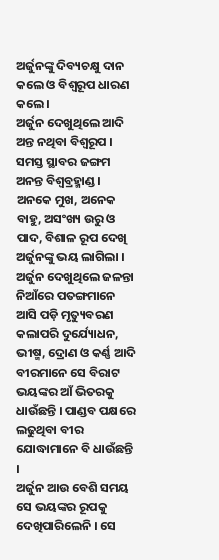ଅର୍ଜୁନଙ୍କୁ ଦିବ୍ୟଚକ୍ଷୁ ଦାନ କଲେ ଓ ବିଶ୍ୱରୂପ ଧାରଣ କଲେ ।
ଅର୍ଜୁନ ଦେଖୁଥିଲେ ଆଦି ଅନ୍ତ ନଥିବା ବିଶ୍ୱରୂପ । ସମସ୍ତ ସ୍ଥାବର ଜଙ୍ଗମ ଅନନ୍ତ ବିଶ୍ୱବ୍ରହ୍ମାଣ୍ଡ । ଅନକେ ମୁଖ, ଅନେକ ବାହୁ, ଅସଂଖ୍ୟ ଉରୁ ଓ ପାଦ, ବିଶାଳ ରୂପ ଦେଖି ଅର୍ଜୁନଙ୍କୁ ଭୟ ଲାଗିଲା । ଅର୍ଜୁନ ଦେଖୁଥିଲେ ଜଳନ୍ତା ନିଆଁରେ ପତଙ୍ଗମାନେ ଆସି ପଡ଼ି ମୃତ୍ୟୁବରଣ କଲାପରି ଦୁର୍ଯ୍ୟୋଧନ, ଭୀଷ୍ମ, ଦ୍ରୋଣ ଓ କର୍ଣ୍ଣ ଆଦି ବୀରମାନେ ସେ ବିରାଟ ଭୟଙ୍କର ଆଁ ଭିତରକୁ ଧାଉଁଛନ୍ତି । ପାଣ୍ଡବ ପକ୍ଷରେ ଲଢୁଥିବା ବୀର ଯୋଦ୍ଧାମାନେ ବି ଧାଉଁଛନ୍ତି ।
ଅର୍ଜୁନ ଆଉ ବେଶି ସମୟ ସେ ଭୟଙ୍କର ରୂପକୁ ଦେଖିପାରିଲେନି । ସେ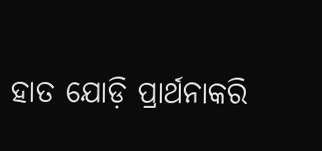ହାତ ଯୋଡ଼ି ପ୍ରାର୍ଥନାକରି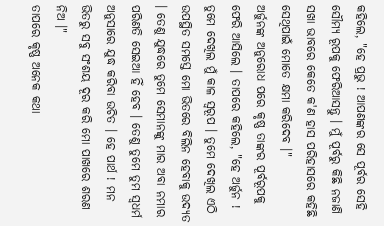କହିଲେ, "ହେ ପ୍ରଭୁ ! ଆପଣଙ୍କର ସେ ପୂର୍ବର ସେହି ସୌମ୍ୟ ରୂପକୁ ଫେରିଆସନ୍ତୁ । ମୁଁ ପୂର୍ବରୁ କିଛି ନଜାଣି ସଖା ଭାବରେ କେତେ କ'ଣ ହାସ ପରିହାସରେ କହିଛି ସେଥିପାଇଁ ମୋତେ କ୍ଷମା କରିଦେବ ।"
ଅର୍ଜୁନଙ୍କ ଅନୁରୋଧ ପରେ କୃଷ୍ଣ ତାଙ୍କର ପୂର୍ବରୂପକୁ ଫେରି ଆସିଲେ । ତାପରେ କହିଲେ, "ହେ ଅର୍ଜୁନ ! ତୁମେ ଦେଖିଲ ମୁଁ କାଳ ସ୍ୱରୂପ । ତୁମେ ଦେଖିଲ ଏଠି ଉପସ୍ଥିତ ସମସ୍ତେ ମୋ ଭିତରେ ବିଲିନ ହେବାକୁ ଉଦ୍ୟତ । ତେଣୁ ଯୁଦ୍ଧରେ ତୁମେ ସେମାନଙ୍କୁ ମାର ଅବା ନମାର ପରିଣତି ସେଇଆ ହିଁ ହେବ । ତେଣୁ ତୁମେ ତୁମ ସ୍ୱଧର୍ମ ଅନୁସାରେ ଯୁଦ୍ଧ କରିବା ଉଚିତ । ହେ ପାର୍ଥ ! ମନ ଭିତରୁ ସବୁ ସଂଶୟ ଦୂର କରି ମୋ ପାଖରେ ଶରଣ ନିଅ ।"
ତାପରେ କୃଷ୍ଣ ଅନେକ କଥା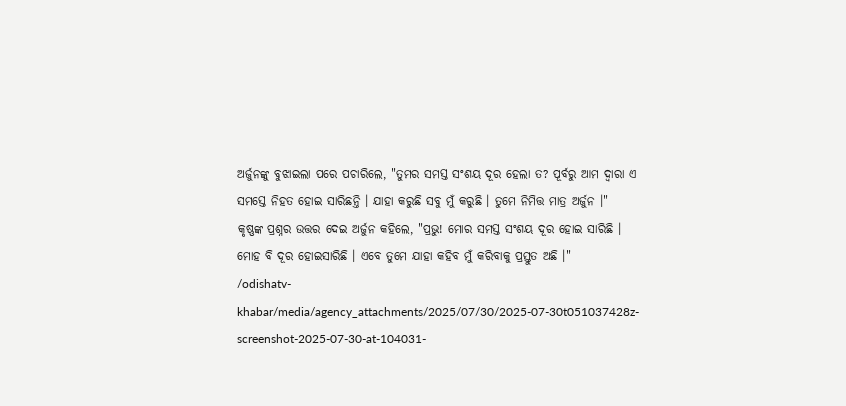ଅର୍ଜୁନଙ୍କୁ ବୁଝାଇଲା ପରେ ପଚାରିଲେ, "ତୁମର ସମସ୍ତ ସଂଶୟ ଦୂର ହେଲା ତ? ପୂର୍ବରୁ ଆମ ଦ୍ୱାରା ଏ ସମସ୍ତେ ନିହତ ହୋଇ ସାରିଛନ୍ତି । ଯାହା କରୁଛି ସବୁ ମୁଁ କରୁଛି । ତୁମେ ନିମିତ୍ତ ମାତ୍ର ଅର୍ଜୁନ ।"
କୃଷ୍ଣଙ୍କ ପ୍ରଶ୍ନର ଉତ୍ତର ଦେଇ ଅର୍ଜୁନ କହିଲେ, "ପ୍ରଭୁ! ମୋର ସମସ୍ତ ସଂଶୟ ଦୂର ହୋଇ ସାରିଛି । ମୋହ ବି ଦୂର ହୋଇସାରିଛି । ଏବେ ତୁମେ ଯାହା କହିବ ମୁଁ କରିବାକୁ ପ୍ରସ୍ତୁତ ଅଛି ।"
/odishatv-khabar/media/agency_attachments/2025/07/30/2025-07-30t051037428z-screenshot-2025-07-30-at-104031-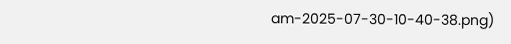am-2025-07-30-10-40-38.png)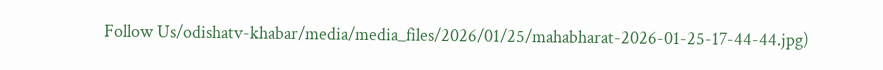Follow Us/odishatv-khabar/media/media_files/2026/01/25/mahabharat-2026-01-25-17-44-44.jpg)